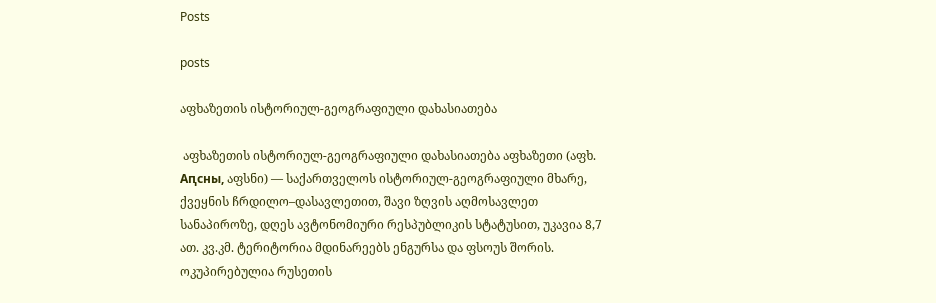Posts

posts

აფხაზეთის ისტორიულ-გეოგრაფიული დახასიათება

 აფხაზეთის ისტორიულ-გეოგრაფიული დახასიათება აფხაზეთი (აფხ. Аԥсны, აფსნი) — საქართველოს ისტორიულ-გეოგრაფიული მხარე, ქვეყნის ჩრდილო–დასავლეთით, შავი ზღვის აღმოსავლეთ სანაპიროზე, დღეს ავტონომიური რესპუბლიკის სტატუსით, უკავია 8,7 ათ. კვ.კმ. ტერიტორია მდინარეებს ენგურსა და ფსოუს შორის. ოკუპირებულია რუსეთის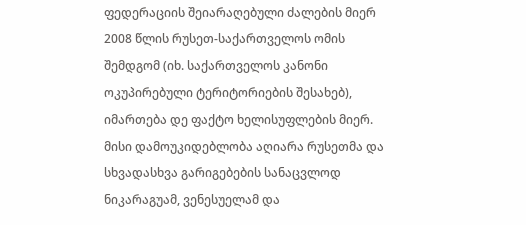ფედერაციის შეიარაღებული ძალების მიერ 2008 წლის რუსეთ-საქართველოს ომის შემდგომ (იხ. საქართველოს კანონი ოკუპირებული ტერიტორიების შესახებ), იმართება დე ფაქტო ხელისუფლების მიერ. მისი დამოუკიდებლობა აღიარა რუსეთმა და სხვადასხვა გარიგებების სანაცვლოდ ნიკარაგუამ, ვენესუელამ და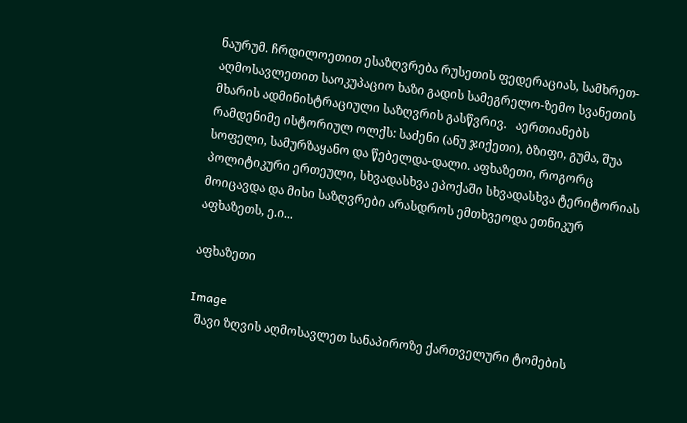ნაურუმ. ჩრდილოეთით ესაზღვრება რუსეთის ფედერაციას, სამხრეთ-აღმოსავლეთით საოკუპაციო ხაზი გადის სამეგრელო-ზემო სვანეთის მხარის ადმინისტრაციული საზღვრის გასწვრივ.   აერთიანებს რამდენიმე ისტორიულ ოლქს: საძენი (ანუ ჯიქეთი), ბზიფი, გუმა, შუა სოფელი, სამურზაყანო და წებელდა-დალი. აფხაზეთი, როგორც პოლიტიკური ერთეული, სხვადასხვა ეპოქაში სხვადასხვა ტერიტორიას მოიცავდა და მისი საზღვრები არასდროს ემთხვეოდა ეთნიკურ აფხაზეთს, ე.ი...

აფხაზეთი

Image
  შავი ზღვის აღმოსავლეთ სანაპიროზე ქართველური ტომების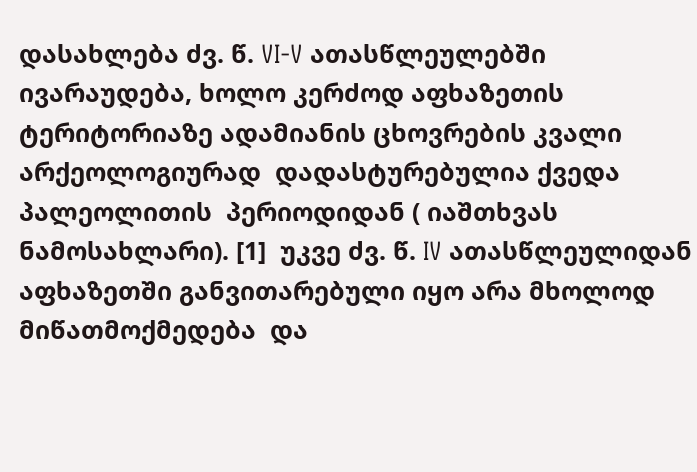დასახლება ძვ. წ. VI-V ათასწლეულებში ივარაუდება, ხოლო კერძოდ აფხაზეთის ტერიტორიაზე ადამიანის ცხოვრების კვალი არქეოლოგიურად  დადასტურებულია ქვედა პალეოლითის  პერიოდიდან ( იაშთხვას  ნამოსახლარი). [1]  უკვე ძვ. წ. IV ათასწლეულიდან აფხაზეთში განვითარებული იყო არა მხოლოდ  მიწათმოქმედება  და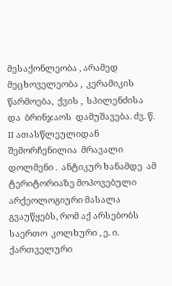მესაქონლეობა , არამედ  მეცხოველეობა ,  კერამიკის  წარმოება,  ქვის ,  სპილენძისა  და  ბრინჯაოს  დამუშავება. ძვ. წ. II ათასწლეულიდან შემორჩენილია  მრავალი დოლმენი .  ანტიკურ ხანამდე  ამ ტერიტორიაზე მოპოვებული არქეოლოგიური მასალა გვაუწყებს, რომ აქ არსებობს საერთო  კოლხური , ე. ი. ქართველური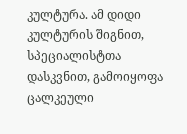კულტურა. ამ დიდი კულტურის შიგნით, სპეციალისტთა დასკვნით, გამოიყოფა ცალკეული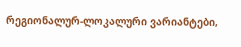რეგიონალურ-ლოკალური ვარიანტები,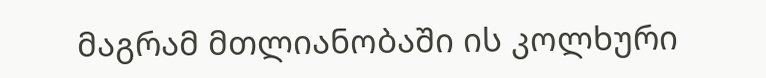მაგრამ მთლიანობაში ის კოლხური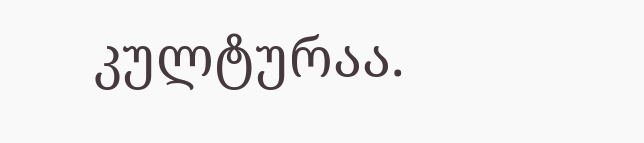კულტურაა.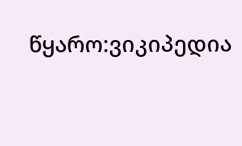წყარო:ვიკიპედია